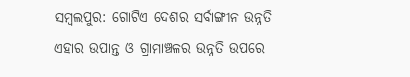ସମ୍ବଲପୁର: ଗୋଟିଏ ଦେଶର ସର୍ବାଙ୍ଗୀନ ଉନ୍ନତି ଏହାର ଉପାନ୍ତ ଓ ଗ୍ରାମାଞ୍ଚଳର ଉନ୍ନତି ଉପରେ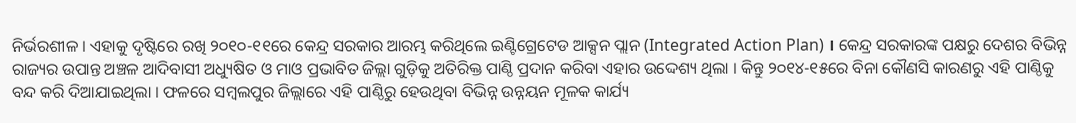ନିର୍ଭରଶୀଳ । ଏହାକୁ ଦୃଷ୍ଟିରେ ରଖି ୨୦୧୦-୧୧ରେ କେନ୍ଦ୍ର ସରକାର ଆରମ୍ଭ କରିଥିଲେ ଇଣ୍ଟିଗ୍ରେଟେଡ ଆକ୍ସନ ପ୍ଲାନ (Integrated Action Plan) । କେନ୍ଦ୍ର ସରକାରଙ୍କ ପକ୍ଷରୁ ଦେଶର ବିଭିନ୍ନ ରାଜ୍ୟର ଉପାନ୍ତ ଅଞ୍ଚଳ ଆଦିବାସୀ ଅଧ୍ୟୁଷିତ ଓ ମାଓ ପ୍ରଭାବିତ ଜିଲ୍ଲା ଗୁଡ଼ିକୁ ଅତିରିକ୍ତ ପାଣ୍ଠି ପ୍ରଦାନ କରିବା ଏହାର ଉଦ୍ଦେଶ୍ୟ ଥିଲା । କିନ୍ତୁ ୨୦୧୪-୧୫ରେ ବିନା କୌଣସି କାରଣରୁ ଏହି ପାଣ୍ଠିକୁ ବନ୍ଦ କରି ଦିଆଯାଇଥିଲା । ଫଳରେ ସମ୍ବଲପୁର ଜିଲ୍ଲାରେ ଏହି ପାଣ୍ଠିରୁ ହେଉଥିବା ବିଭିନ୍ନ ଉନ୍ନୟନ ମୂଳକ କାର୍ଯ୍ୟ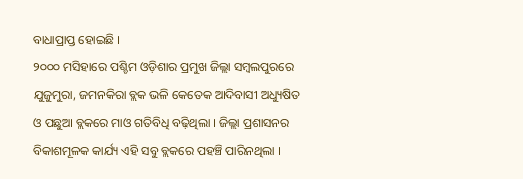ବାଧାପ୍ରାପ୍ତ ହୋଇଛି ।
୨୦୦୦ ମସିହାରେ ପଶ୍ଚିମ ଓଡ଼ିଶାର ପ୍ରମୁଖ ଜିଲ୍ଲା ସମ୍ବଲପୁରରେ ଯୁଜୁମୁରା, ଜମନକିରା ବ୍ଲକ ଭଳି କେତେକ ଆଦିବାସୀ ଅଧ୍ୟୁଷିତ ଓ ପଛୁଆ ବ୍ଲକରେ ମାଓ ଗତିବିଧି ବଢ଼ିଥିଲା । ଜିଲ୍ଲା ପ୍ରଶାସନର ବିକାଶମୂଳକ କାର୍ଯ୍ୟ ଏହି ସବୁ ବ୍ଲକରେ ପହଞ୍ଚି ପାରିନଥିଲା ।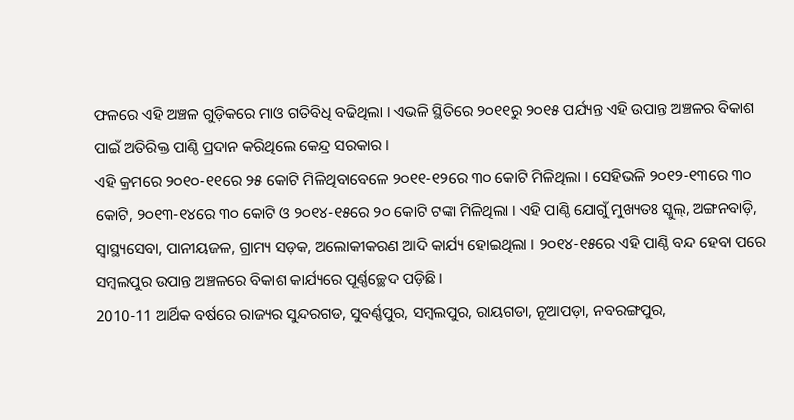ଫଳରେ ଏହି ଅଞ୍ଚଳ ଗୁଡ଼ିକରେ ମାଓ ଗତିବିଧି ବଢିଥିଲା । ଏଭଳି ସ୍ଥିତିରେ ୨୦୧୧ରୁ ୨୦୧୫ ପର୍ଯ୍ୟନ୍ତ ଏହି ଉପାନ୍ତ ଅଞ୍ଚଳର ବିକାଶ ପାଇଁ ଅତିରିକ୍ତ ପାଣ୍ଠି ପ୍ରଦାନ କରିଥିଲେ କେନ୍ଦ୍ର ସରକାର ।
ଏହି କ୍ରମରେ ୨୦୧୦-୧୧ରେ ୨୫ କୋଟି ମିଳିଥିବାବେଳେ ୨୦୧୧-୧୨ରେ ୩୦ କୋଟି ମିଳିଥିଲା । ସେହିଭଳି ୨୦୧୨-୧୩ରେ ୩୦ କୋଟି, ୨୦୧୩-୧୪ରେ ୩୦ କୋଟି ଓ ୨୦୧୪-୧୫ରେ ୨୦ କୋଟି ଟଙ୍କା ମିଳିଥିଲା । ଏହି ପାଣ୍ଠି ଯୋଗୁଁ ମୁଖ୍ୟତଃ ସ୍କୁଲ୍, ଅଙ୍ଗନବାଡ଼ି, ସ୍ୱାସ୍ଥ୍ୟସେବା, ପାନୀୟଜଳ, ଗ୍ରାମ୍ୟ ସଡ଼କ, ଅଲୋକୀକରଣ ଆଦି କାର୍ଯ୍ୟ ହୋଇଥିଲା । ୨୦୧୪-୧୫ରେ ଏହି ପାଣ୍ଠି ବନ୍ଦ ହେବା ପରେ ସମ୍ବଲପୁର ଉପାନ୍ତ ଅଞ୍ଚଳରେ ବିକାଶ କାର୍ଯ୍ୟରେ ପୂର୍ଣ୍ଣଚ୍ଛେଦ ପଡ଼ିଛି ।
2010-11 ଆର୍ଥିକ ବର୍ଷରେ ରାଜ୍ୟର ସୁନ୍ଦରଗଡ, ସୁବର୍ଣ୍ଣପୁର, ସମ୍ବଲପୁର, ରାୟଗଡା, ନୂଆପଡ଼ା, ନବରଙ୍ଗପୁର,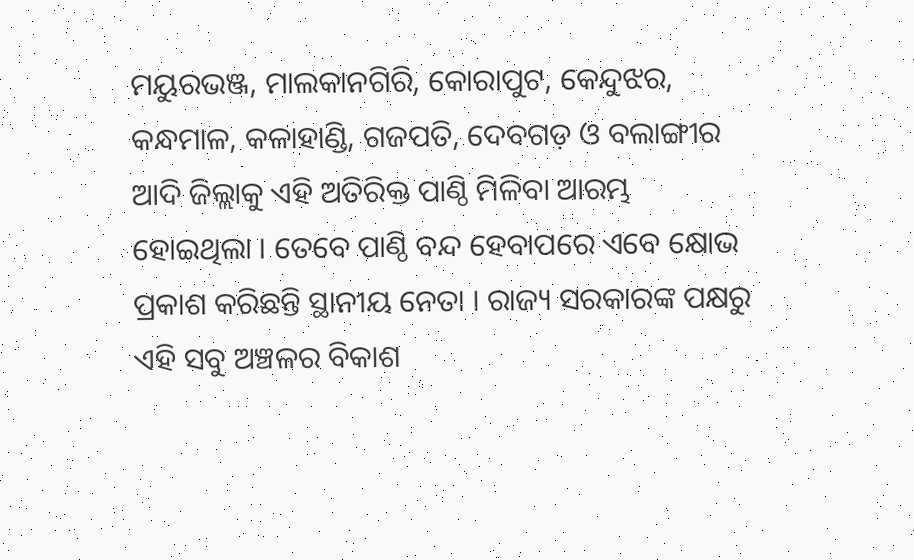ମୟୁରଭଞ୍ଜ, ମାଲକାନଗିରି, କୋରାପୁଟ, କେନ୍ଦୁଝର, କନ୍ଧମାଳ, କଳାହାଣ୍ଡି, ଗଜପତି, ଦେବଗଡ଼ ଓ ବଲାଙ୍ଗୀର ଆଦି ଜିଲ୍ଲାକୁ ଏହି ଅତିରିକ୍ତ ପାଣ୍ଠି ମିଳିବା ଆରମ୍ଭ ହୋଇଥିଲା । ତେବେ ପାଣ୍ଠି ବନ୍ଦ ହେବାପରେ ଏବେ କ୍ଷୋଭ ପ୍ରକାଶ କରିଛନ୍ତି ସ୍ଥାନୀୟ ନେତା । ରାଜ୍ୟ ସରକାରଙ୍କ ପକ୍ଷରୁ ଏହି ସବୁ ଅଞ୍ଚଳର ବିକାଶ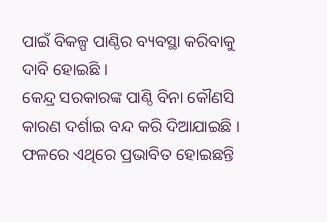ପାଇଁ ବିକଳ୍ପ ପାଣ୍ଠିର ବ୍ୟବସ୍ଥା କରିବାକୁ ଦାବି ହୋଇଛି ।
କେନ୍ଦ୍ର ସରକାରଙ୍କ ପାଣ୍ଠି ବିନା କୌଣସି କାରଣ ଦର୍ଶାଇ ବନ୍ଦ କରି ଦିଆଯାଇଛି । ଫଳରେ ଏଥିରେ ପ୍ରଭାବିତ ହୋଇଛନ୍ତି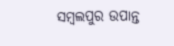ସମ୍ବଲପୁର ଉପାନ୍ତ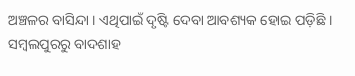ଅଞ୍ଚଳର ବାସିନ୍ଦା । ଏଥିପାଇଁ ଦୃଷ୍ଟି ଦେବା ଆବଶ୍ୟକ ହୋଇ ପଡ଼ିଛି ।
ସମ୍ବଲପୁରରୁ ବାଦଶାହ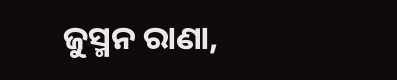ଜୁସ୍ମନ ରାଣା,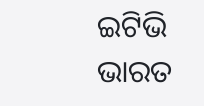ଇଟିଭି ଭାରତ